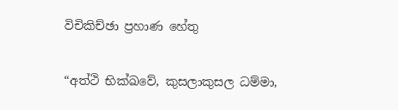විචිකිච්ඡා ප්‍රහාණ හේතු

“අත්ථි භික්ඛවේ, කුසලාකුසල ධම්මා,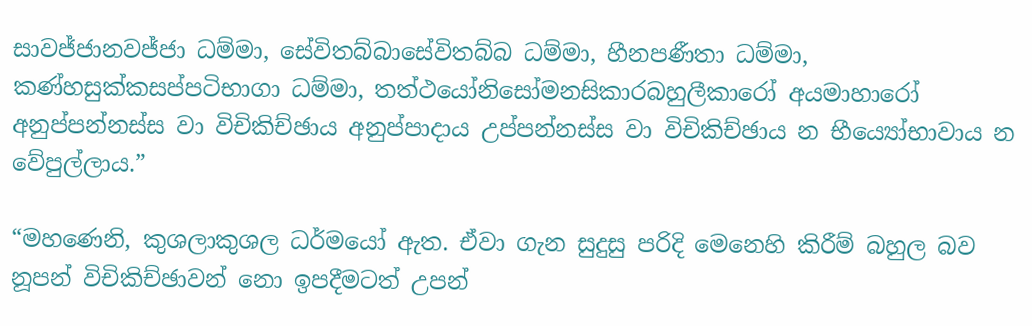සාවජ්ජානවජ්ජා ධම්මා, සේවිතබ්බාසේවිතබ්බ ධම්මා, හීනපණීතා ධම්මා, කණ්හසුක්කසප්පටිභාගා ධම්මා, තත්ථයෝනිසෝමනසිකාරබහුලීකාරෝ අයමාහාරෝ අනුප්පන්නස්ස වා විචිකිච්ඡාය අනුප්පාදාය උප්පන්නස්ස වා විචිකිච්ඡාය න භීය්‍යෝභාවාය න වේපුල්ලාය.”

“මහණෙනි, කුශලාකුශල ධර්මයෝ ඇත. ඒවා ගැන සුදුසු පරිදි මෙනෙහි කිරීම් බහුල බව නූපන් විචිකිච්ඡාවන් නො ඉපදීමටත් උපන්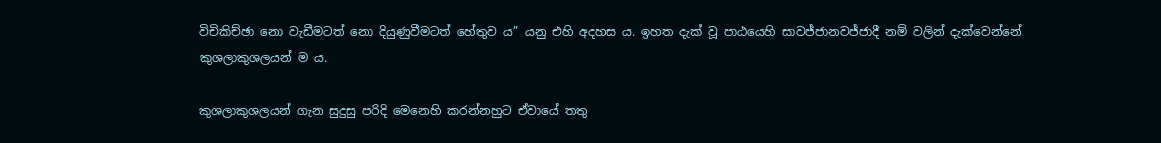විචිකිච්ඡා නො වැඩීමටත් නො දියුණුවීමටත් හේතුව ය” යනු එහි අදහස ය. ඉහත දැක් වූ පාඨයෙහි සාවජ්ජානවජ්ජාදී නම් වලින් දැක්වෙන්නේ කුශලාකුශලයන් ම ය.

කුශලාකුශලයන් ගැන සුදුසු පරිදි මෙනෙහි කරන්නහුට ඒවායේ තතු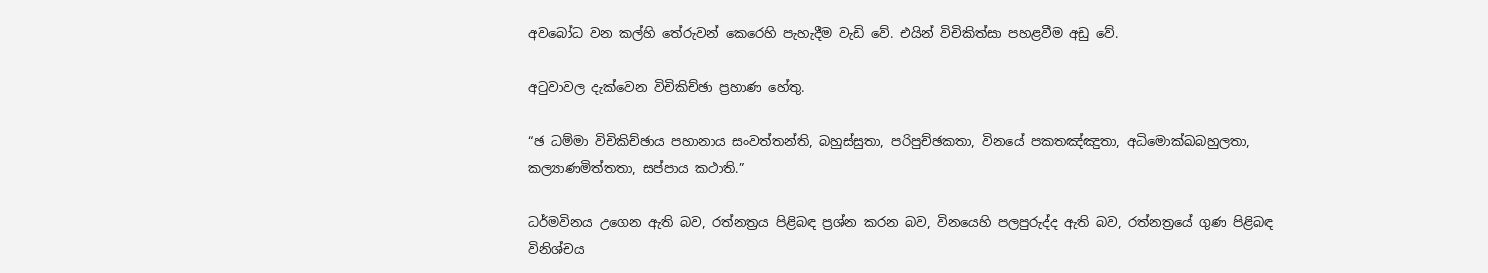අවබෝධ වන කල්හි තේරුවන් කෙරෙහි පැහැදීම වැඩි වේ. එයින් විචිකිත්සා පහළවීම අඩු වේ.

අටුවාවල දැක්වෙන විචිකිච්ඡා ප්‍ර‍හාණ හේතු.

“ඡ ධම්මා විචිකිච්ඡාය පහානාය සංවත්තන්ති, බහුස්සුතා, පරිපුච්ඡකතා, විනයේ පකතඤ්ඤුතා, අධිමොක්ඛබහුලතා, කල්‍යාණමිත්තතා, සප්පාය කථාති.”

ධර්මවිනය උගෙන ඇති බව, රත්නත්‍ර‍ය පිළිබඳ ප්‍ර‍ශ්න කරන බව, විනයෙහි පලපුරුද්ද ඇති බව, රත්නත්‍රයේ ගුණ පිළිබඳ විනිශ්චය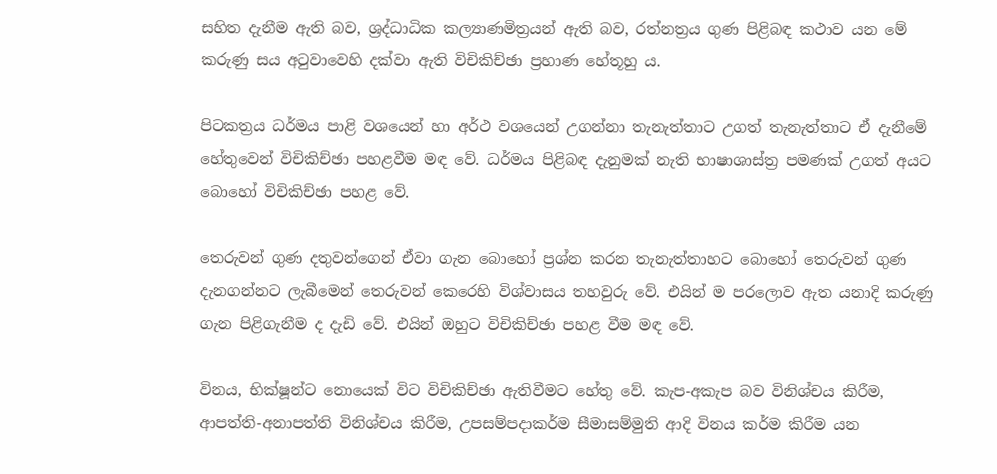සහිත දැනීම ඇති බව, ශ්‍ර‍ද්ධාධික කල්‍යාණමිත්‍ර‍යන් ඇති බව, රත්නත්‍ර‍ය ගුණ පිළිබඳ කථාව යන මේ කරුණු සය අටුවාවෙහි දක්වා ඇති විචිකිච්ඡා ප්‍ර‍හාණ හේතූහු ය.

පිටකත්‍ර‍ය ධර්මය පාළි වශයෙන් හා අර්ථ වශයෙන් උගන්නා තැනැත්තාට උගත් තැනැත්තාට ඒ දැනීමේ හේතුවෙන් විචිකිච්ඡා පහළවීම මඳ වේ. ධර්මය පිළිබඳ දැනුමක් නැති භාෂාශාස්ත්‍ර‍ පමණක් උගත් අයට බොහෝ විචිකිච්ඡා පහළ වේ.

තෙරුවන් ගුණ දතුවන්ගෙන් ඒවා ගැන බොහෝ ප්‍ර‍ශ්න කරන තැනැත්තාහට බොහෝ තෙරුවන් ගුණ දැනගන්නට ලැබීමෙන් තෙරුවන් කෙරෙහි විශ්වාසය තහවුරු වේ. එයින් ම පරලොව ඇත යනාදි කරුණු ගැන පිළිගැනීම ද දැඩි වේ. එයින් ඔහුට විචිකිච්ඡා පහළ වීම මඳ වේ.

විනය, භික්ෂූන්ට නොයෙක් විට විචිකිච්ඡා ඇතිවීමට හේතු වේ. කැප-අකැප බව විනිශ්චය කිරීම, ආපත්ති-අනාපත්ති විනිශ්චය කිරීම, උපසම්පදාකර්ම සීමාසම්මුති ආදි විනය කර්ම කිරීම යන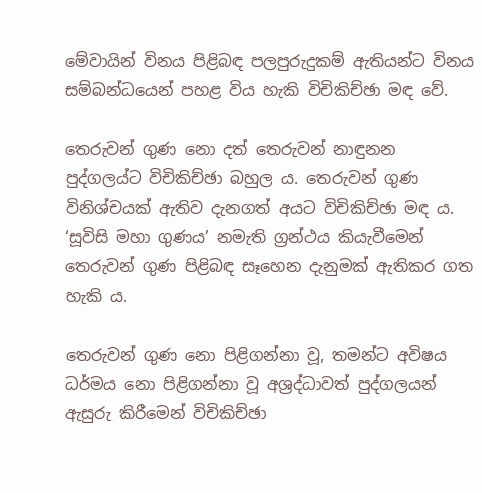මේවායින් විනය පිළිබඳ පලපුරුදුකම් ඇතියන්ට විනය සම්බන්ධයෙන් පහළ විය හැකි විචිකිච්ඡා මඳ වේ.

තෙරුවන් ගුණ නො දත් තෙරුවන් නාඳුනන පුද්ගලය්ට විචිකිච්ඡා බහුල ය. තෙරුවන් ගුණ විනිශ්චයක් ඇතිව දැනගත් අයට විචිකිච්ඡා මඳ ය. ‘සූවිසි මහා ගුණය’ නමැති ග්‍ර‍න්ථය කියැවීමෙන් තෙරුවන් ගුණ පිළිබඳ සෑහෙන දැනුමක් ඇතිකර ගත හැකි ය.

තෙරුවන් ගුණ නො පිළිගන්නා වූ, තමන්ට අවිෂය ධර්මය නො පිළිගන්නා වූ අශ්‍ර‍ද්ධාවත් පුද්ගලයන් ඇසුරු කිරීමෙන් විචිකිච්ඡා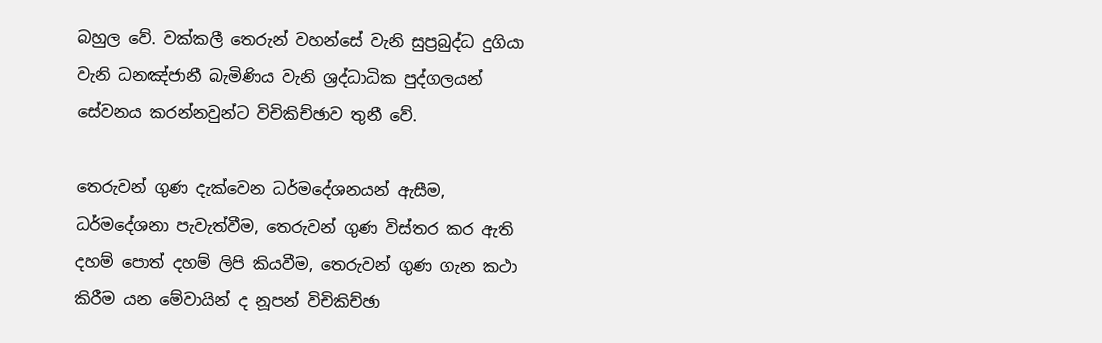බහුල වේ. වක්කලී තෙරුන් වහන්සේ වැනි සුප්‍ර‍බුද්ධ දුගියා වැනි ධනඤ්ජානී බැමිණිය වැනි ශ්‍ර‍ද්ධාධික පුද්ගලයන් සේවනය කරන්නවුන්ට විචිකිච්ඡාව තුනී වේ.

තෙරුවන් ගුණ දැක්වෙන ධර්මදේශනයන් ඇසීම, ධර්මදේශනා පැවැත්වීම, තෙරුවන් ගුණ විස්තර කර ඇති දහම් පොත් දහම් ලිපි කියවීම, තෙරුවන් ගුණ ගැන කථා කිරීම යන මේවායින් ද නූපන් විචිකිච්ඡා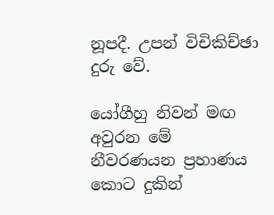නූපදී. උපන් විචිකිච්ඡා දුරු වේ.

යෝගීහු නිවන් මඟ අවුරන මේ නීවරණයන ප්‍ර‍හාණය කොට දුකින්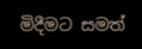මිදීමට සමත්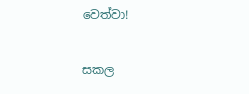වෙත්වා!

සකල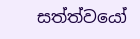සත්ත්වයෝ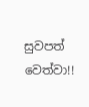සුවපත් වෙත්වා!!